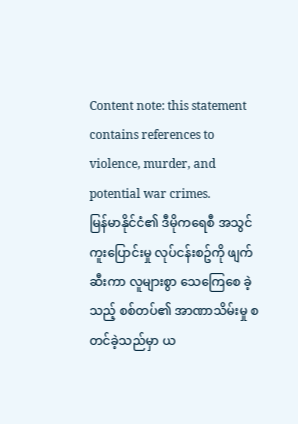Content note: this statement contains references to violence, murder, and potential war crimes.
မြန်မာနိုင်ငံ၏ ဒီမိုကရေစီ အသွင်ကူးပြောင်းမှု လုပ်ငန်းစဥ်ကို ဖျက်ဆီးကာ လူများစွာ သေကြေစေ ခဲ့သည့် စစ်တပ်၏ အာဏာသိမ်းမှု စတင်ခဲ့သည်မှာ ယ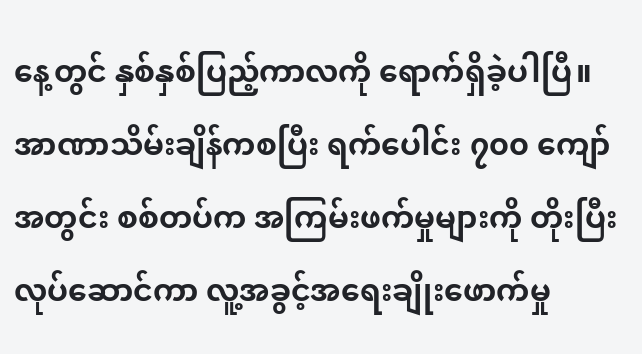နေ့တွင် နှစ်နှစ်ပြည့်ကာလကို ရောက်ရှိခဲ့ပါပြီ။ အာဏာသိမ်းချိန်ကစပြီး ရက်ပေါင်း ၇၀၀ ကျော်အတွင်း စစ်တပ်က အကြမ်းဖက်မှုများကို တိုးပြီး လုပ်ဆောင်ကာ လူ့အခွင့်အရေးချိုးဖောက်မှု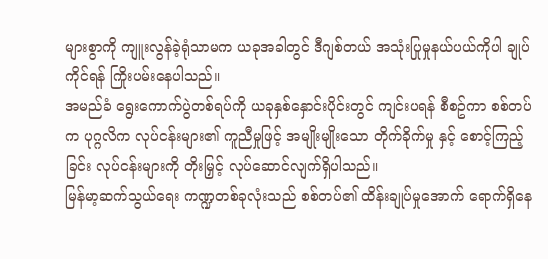များစွာကို ကျူးလွန်ခဲ့ရုံသာမက ယခုအခါတွင် ဒီဂျစ်တယ် အသုံးပြုမှုနယ်ပယ်ကိုပါ ချုပ်ကိုင်ရန် ကြိုးပမ်းနေပါသည်။
အမည်ခံ ရွေးကောက်ပွဲတစ်ရပ်ကို ယခုနှစ်နှောင်းပိုင်းတွင် ကျင်းပရန် စီစဥ်ကာ စစ်တပ်က ပုဂ္ဂလိက လုပ်ငန်းများ၏ ကူညီမှုဖြင့် အမျိုးမျိုးသော တိုက်ခိုက်မှု နှင့် စောင့်ကြည့်ခြင်း လုပ်ငန်းများကို တိုးမြှင့် လုပ်ဆောင်လျက်ရှိပါသည်။
မြန်မာ့ဆက်သွယ်ရေး ကဏ္ဍတစ်ခုလုံးသည် စစ်တပ်၏ ထိန်းချုပ်မှုအောက် ရောက်ရှိနေ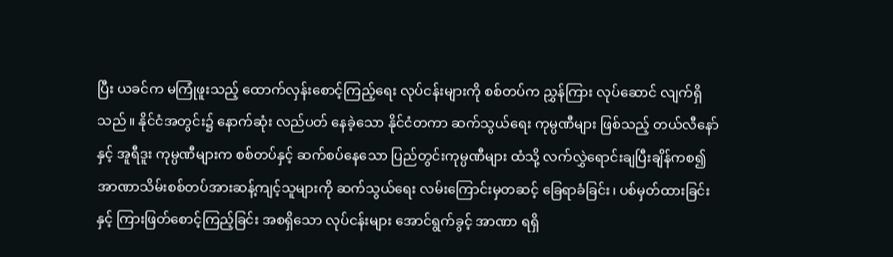ပြီး ယခင်က မကြုံဖူးသည့် ထောက်လှန်းစောင့်ကြည့်ရေး လုပ်ငန်းများကို စစ်တပ်က ညွှန်ကြား လုပ်ဆောင် လျက်ရှိသည်။ နိုင်ငံအတွင်း၌ နောက်ဆုံး လည်ပတ် နေခဲ့သော နိုင်ငံတကာ ဆက်သွယ်ရေး ကုမ္ပဏီများ ဖြစ်သည့် တယ်လီနော် နှင့် အူရီဒူး ကုမ္ပဏီများက စစ်တပ်နှင့် ဆက်စပ်နေသော ပြည်တွင်းကုမ္ပဏီများ ထံသို့ လက်လွှဲရောင်းချပြီးချိန်ကစ၍ အာဏာသိမ်းစစ်တပ်အားဆန့်ကျင့်သူများကို ဆက်သွယ်ရေး လမ်းကြောင်းမှတဆင့် ခြေရာခံခြင်း၊ ပစ်မှတ်ထားခြင်းနှင့် ကြားဖြတ်စောင့်ကြည့်ခြင်း အစရှိသော လုပ်ငန်းများ အောင်ရွက်ခွင့် အာဏာ ရရှိ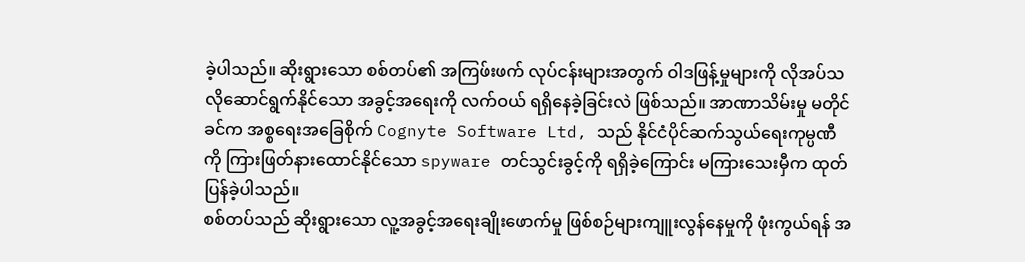ခဲ့ပါသည်။ ဆိုးရွားသော စစ်တပ်၏ အကြဖ်းဖက် လုပ်ငန်းများအတွက် ဝါဒဖြန့်မှုများကို လိုအပ်သလိုဆောင်ရွက်နိုင်သော အခွင့်အရေးကို လက်ဝယ် ရရှိနေခဲ့ခြင်းလဲ ဖြစ်သည်။ အာဏာသိမ်းမှု မတိုင်ခင်က အစ္စရေးအခြေစိုက် Cognyte Software Ltd, သည် နိုင်ငံပိုင်ဆက်သွယ်ရေးကုမ္ပဏီကို ကြားဖြတ်နားထောင်နိုင်သော spyware တင်သွင်းခွင့်ကို ရရှိခဲ့ကြောင်း မကြားသေးမှီက ထုတ်ပြန်ခဲ့ပါသည်။
စစ်တပ်သည် ဆိုးရွားသော လူ့အခွင့်အရေးချိုးဖောက်မှု ဖြစ်စဉ်များကျူးလွန်နေမှုကို ဖုံးကွယ်ရန် အ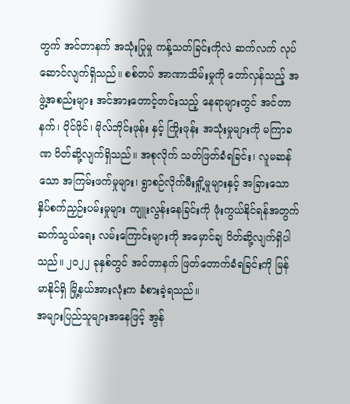တွက် အင်တာနက် အသုံးပြုမှု ကန့်သတ်ခြင်းကိုလဲ ဆက်လက် လုပ်ဆောင်လျက်ရှိသည်။ စစ်တပ် အာဏာသိမ်းမှုကို တော်လှန်သည့် အဖွဲ့အစည်းများ အင်အားတောင့်တင်းသည့် နေရာများတွင် အင်တာနက်၊ ဝိုင်ဖိုင်၊ မိုလ်ဘိုင်းဖုန်း နှင့် ကြိုးဖုန်း အသုံးမှုများကို မကြာခဏ ပိတ်ဆို့လျက်ရှိသည်။ အစုလိုက် သတ်ဖြတ်ခံရခြင်း၊ လူမဆန်သော အကြမ်းဖက်မှုများ၊ ရွာစဉ်လိုက်မီးရှို့မှုများနှင့် အခြားသော နှိပ်စက်ညှဉ်းပမ်းမှုများ ကျူးလွန်းနေခြင်းကို ဖုံးကွယ်နိုင်ရန်အတွက် ဆက်သွယ်ရေး လမ်းကြောင်းများကို အမှောင်ချ ပိတ်ဆို့လျက်ရှိပါသည်။ ၂၀၂၂ ခုနှစ်တွင် အင်တာနက် ဖြတ်တောက်ခံရခြင်းကို မြန်မာနိုင်ရှိ မြို့နယ်အားလုံးက ခံစားခဲ့ရသည်။
အများပြည်သူများအနေဖြင့် အွန်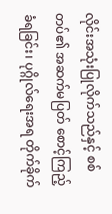လိုင်းအသုံးပြုလိုက်သည်နှင့် စစ်တပ်၏ အဆက်မပြတ် စောင့်ကြည့် ခံရခြင်း၊ ပုဂ္ဂိုလ်ရေးအရ တိုက်ခိုက်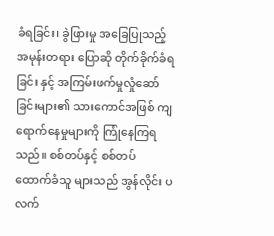ခံရခြင်း၊ ခွဲဖြားမှု အခြေပြုသည့် အမုန်းတရား ပြောဆို တိုက်ခိုက်ခံရခြင်း နှင့် အကြမ်းဖက်မှုလှုံဆော်ခြင်းများ၏ သားကောင်အဖြစ် ကျရောက်နေမှုများကို ကြုံနေကြရသည်။ စစ်တပ်နှင့် စစ်တပ် ထောက်ခံသူ များသည် အွန်လိုင်း ပလက်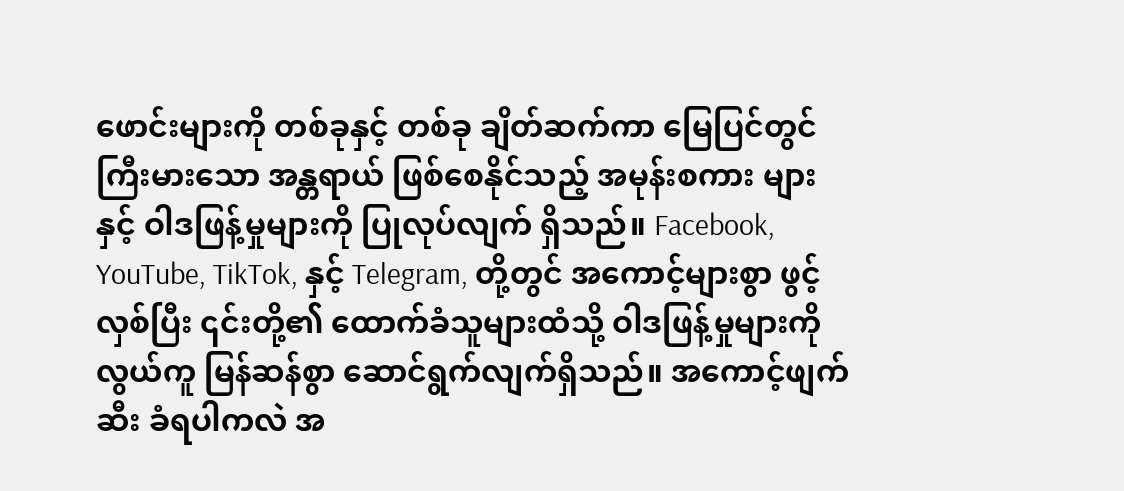ဖောင်းများကို တစ်ခုနှင့် တစ်ခု ချိတ်ဆက်ကာ မြေပြင်တွင် ကြီးမားသော အန္တရာယ် ဖြစ်စေနိုင်သည့် အမုန်းစကား များနှင့် ဝါဒဖြန့်မှုများကို ပြုလုပ်လျက် ရှိသည်။ Facebook, YouTube, TikTok, နှင့် Telegram, တို့တွင် အကောင့်များစွာ ဖွင့်လှစ်ပြီး ၎င်းတို့၏ ထောက်ခံသူများထံသို့ ဝါဒဖြန့်မှုများကို လွယ်ကူ မြန်ဆန်စွာ ဆောင်ရွက်လျက်ရှိသည်။ အကောင့်ဖျက်ဆီး ခံရပါကလဲ အ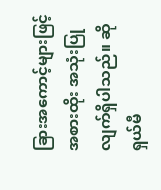ခြားအကောင့်များဖြင့် အစားထိုး အသုံးပြုလျက်ရှိပါသည်။ ဆိုရှယ်မီ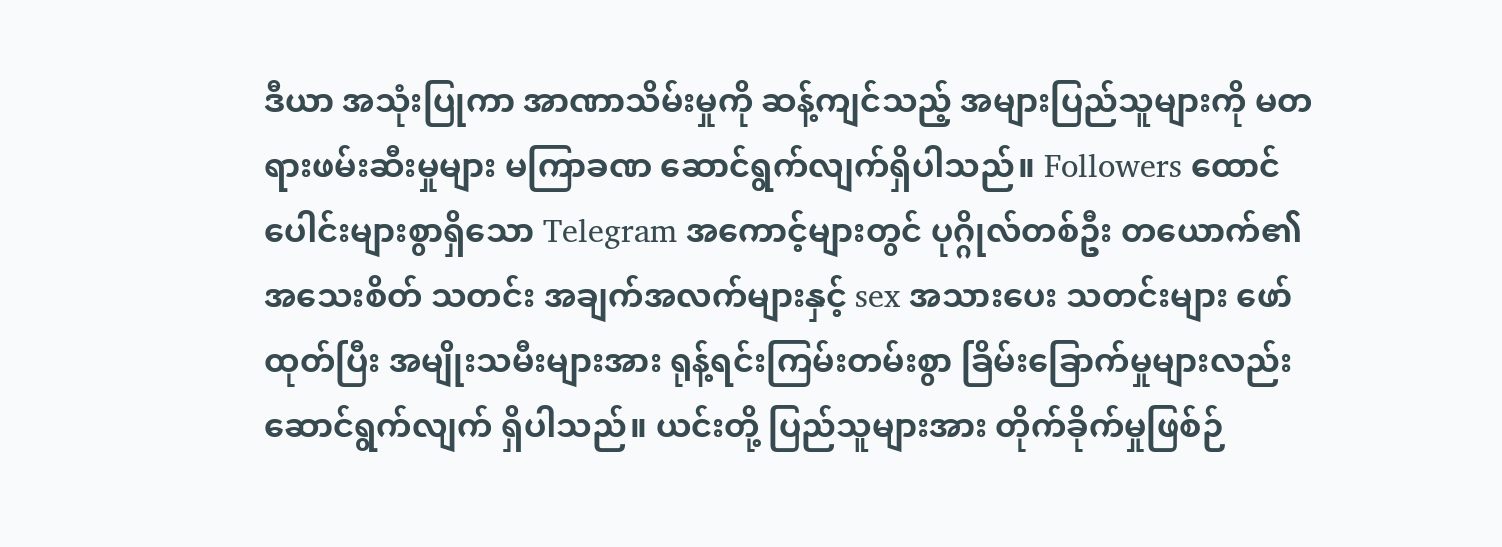ဒီယာ အသုံးပြုကာ အာဏာသိမ်းမှုကို ဆန့်ကျင်သည့် အများပြည်သူများကို မတရားဖမ်းဆီးမှုများ မကြာခဏ ဆောင်ရွက်လျက်ရှိပါသည်။ Followers ထောင်ပေါင်းများစွာရှိသော Telegram အကောင့်များတွင် ပုဂ္ဂိုလ်တစ်ဦး တယောက်၏ အသေးစိတ် သတင်း အချက်အလက်များနှင့် sex အသားပေး သတင်းများ ဖော်ထုတ်ပြီး အမျိုးသမီးများအား ရုန့်ရင်းကြမ်းတမ်းစွာ ခြိမ်းခြောက်မှုများလည်း ဆောင်ရွက်လျက် ရှိပါသည်။ ယင်းတို့ ပြည်သူများအား တိုက်ခိုက်မှုဖြစ်ဉ်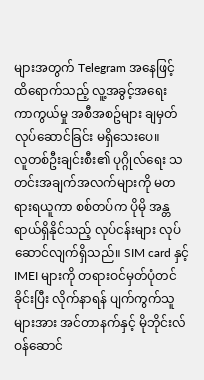များအတွက် Telegram အနေဖြင့် ထိရောက်သည့် လူ့အခွင့်အရေး ကာကွယ်မှု အစီအစဥ်များ ချမှတ်လုပ်ဆောင်ခြင်း မရှိသေးပေ။
လူတစ်ဦးချင်းစီး၏ ပုဂ္ဂိုလ်ရေး သတင်းအချက်အလက်များကို မတရားရယူကာ စစ်တပ်က ပိုမို အန္တရာယ်ရှိနိုင်သည့် လုပ်ငန်းများ လုပ်ဆောင်လျက်ရှိသည်။ SIM card နှင့် IMEI များကို တရားဝင်မှတ်ပုံတင်ခိုင်းပြီး လိုက်နာရန် ပျက်ကွက်သူများအား အင်တာနက်နှင့် မိုဘိုင်းလ် ဝန်ဆောင်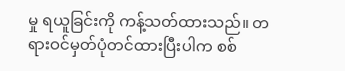မှု ရယူခြင်းကို ကန့်သတ်ထားသည်။ တရားဝင်မှတ်ပုံတင်ထားပြီးပါက စစ်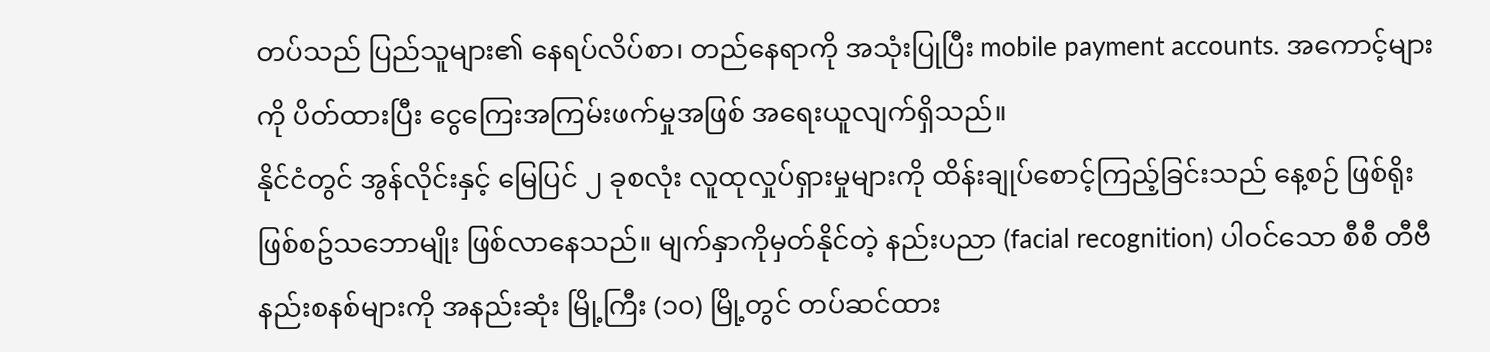တပ်သည် ပြည်သူများ၏ နေရပ်လိပ်စာ၊ တည်နေရာကို အသုံးပြုပြီး mobile payment accounts. အကောင့်များကို ပိတ်ထားပြီး ငွေကြေးအကြမ်းဖက်မှုအဖြစ် အရေးယူလျက်ရှိသည်။
နိုင်ငံတွင် အွန်လိုင်းနှင့် မြေပြင် ၂ ခုစလုံး လူထုလှုပ်ရှားမှုများကို ထိန်းချုပ်စောင့်ကြည့်ခြင်းသည် နေ့စဉ် ဖြစ်ရိုးဖြစ်စဥ်သဘောမျိုး ဖြစ်လာနေသည်။ မျက်နှာကိုမှတ်နိုင်တဲ့ နည်းပညာ (facial recognition) ပါဝင်သော စီစီ တီဗီ နည်းစနစ်များကို အနည်းဆုံး မြို့ကြီး (၁၀) မြို့တွင် တပ်ဆင်ထား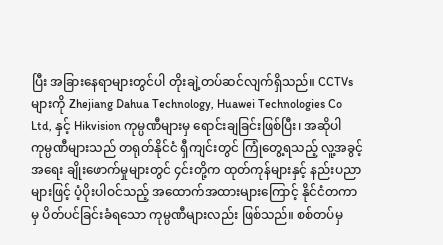ပြီး အခြားနေရာများတွင်ပါ တိုးချဲ့တပ်ဆင်လျက်ရှိသည်။ CCTVs များကို Zhejiang Dahua Technology, Huawei Technologies Co Ltd, နှင့် Hikvision ကုမ္ပဏီများမှ ရောင်းချခြင်းဖြစ်ပြီး၊ အဆိုပါ ကုမ္ပဏီများသည် တရုတ်နိုင်ငံ ရှီကျင်းတွင် ကြုံတွေ့ရသည့် လူ့အခွင့်အရေး ချိုးဖောက်မှုများတွင် ၄င်းတို့က ထုတ်ကုန်များနှင့် နည်းပညာများဖြင့် ပံ့ပိုးပါဝင်သည့် အထောက်အထားများကြောင့် နိုင်ငံတကာမှ ပိတ်ပင်ခြင်းခံရသော ကုမ္ပဏီများလည်း ဖြစ်သည်။ စစ်တပ်မှ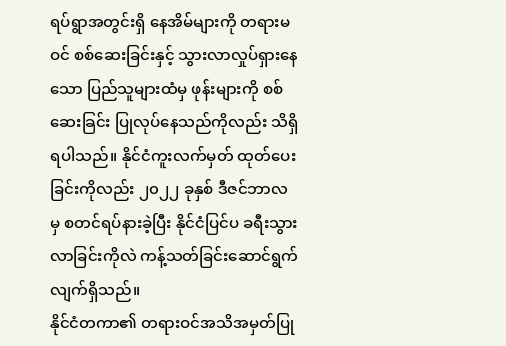ရပ်ရွာအတွင်းရှိ နေအိမ်များကို တရားမဝင် စစ်ဆေးခြင်းနှင့် သွားလာလှုပ်ရှားနေသော ပြည်သူများထံမှ ဖုန်းများကို စစ်ဆေးခြင်း ပြုလုပ်နေသည်ကိုလည်း သိရှိရပါသည်။ နိုင်ငံကူးလက်မှတ် ထုတ်ပေးခြင်းကိုလည်း ၂၀၂၂ ခုနှစ် ဒီဇင်ဘာလ မှ စတင်ရပ်နားခဲ့ပြီး နိုင်ငံပြင်ပ ခရီးသွားလာခြင်းကိုလဲ ကန့်သတ်ခြင်းဆောင်ရွက်လျက်ရှိသည်။
နိုင်ငံတကာ၏ တရားဝင်အသိအမှတ်ပြု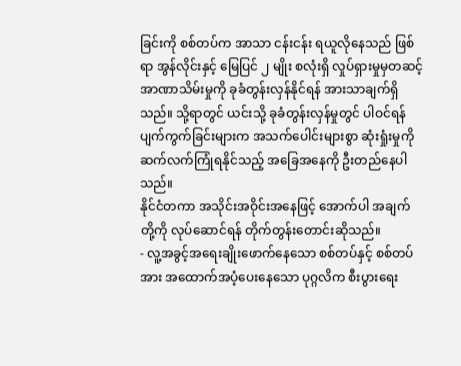ခြင်းကို စစ်တပ်က အာသာ ငန်းငန်း ရယူလိုနေသည် ဖြစ်ရာ အွန်လိုင်းနှင့် မြေပြင် ၂ မျိုး စလုံးရှိ လှုပ်ရှားမှုမှတဆင့် အာဏာသိမ်းမှုကို ခုခံတွန်းလှန်နိုင်ရန် အားသာချက်ရှိသည်။ သို့ရာတွင် ယင်းသို့ ခုခံတွန်းလှန်မှုတွင် ပါဝင်ရန် ပျက်ကွက်ခြင်းများက အသက်ပေါင်းများစွာ ဆုံးရှုံးမှုကို ဆက်လက်ကြုံရနိုင်သည့် အခြေအနေကို ဦးတည်နေပါသည်။
နိုင်ငံတကာ အသိုင်းအဝိုင်းအနေဖြင့် အောက်ပါ အချက်တို့ကို လုပ်ဆောင်ရန် တိုက်တွန်းတောင်းဆိုသည်။
- လူ့အခွင့်အရေးချိုးဖောက်နေသော စစ်တပ်နှင့် စစ်တပ်အား အထောက်အပံ့ပေးနေသော ပုဂ္ဂလိက စီးပွားရေး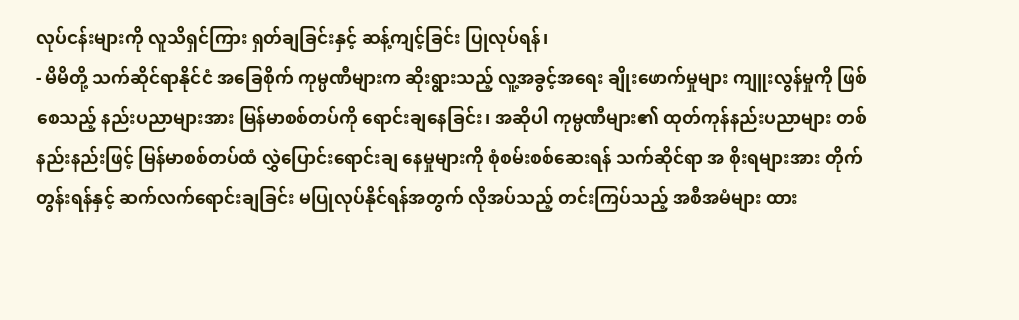လုပ်ငန်းများကို လူသိရှင်ကြား ရှတ်ချခြင်းနှင့် ဆန့်ကျင့်ခြင်း ပြုလုပ်ရန်၊
- မိမိတို့ သက်ဆိုင်ရာနိုင်ငံ အခြေစိုက် ကုမ္ပဏီများက ဆိုးရွားသည့် လူ့အခွင့်အရေး ချိုးဖောက်မှုများ ကျူးလွန်မှုကို ဖြစ်စေသည့် နည်းပညာများအား မြန်မာစစ်တပ်ကို ရောင်းချနေခြင်း၊ အဆိုပါ ကုမ္ပဏီများ၏ ထုတ်ကုန်နည်းပညာများ တစ်နည်းနည်းဖြင့် မြန်မာစစ်တပ်ထံ လွှဲပြောင်းရောင်းချ နေမှုများကို စုံစမ်းစစ်ဆေးရန် သက်ဆိုင်ရာ အ စိုးရများအား တိုက်တွန်းရန်နှင့် ဆက်လက်ရောင်းချခြင်း မပြုလုပ်နိုင်ရန်အတွက် လိုအပ်သည့် တင်းကြပ်သည့် အစီအမံများ ထား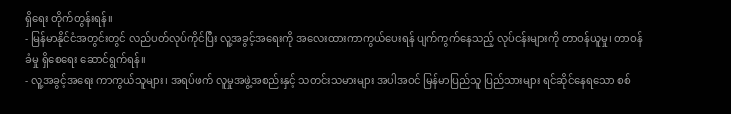ရှိရေး တိုက်တွန်းရန်။
- မြန်မာနိုင်ငံအတွင်းတွင် လည်ပတ်လုပ်ကိုင်ပြီး လူ့အခွင့်အရေးကို အလေးထားကာကွယ်ပေးရန် ပျက်ကွက်နေသည့် လုပ်ငန်းများကို တာဝန်ယူမှု၊ တာဝန်ခံမှု ရှိစေရေး ဆောင်ရွက်ရန်။
- လူ့အခွင့်အရေး ကာကွယ်သူများ၊ အရပ်ဖက် လူမှုအဖွဲ့အစည်းနှင့် သတင်းသမားများ အပါအဝင် မြန်မာပြည်သူ ပြည်သားများ ရင်ဆိုင်နေရသော စစ်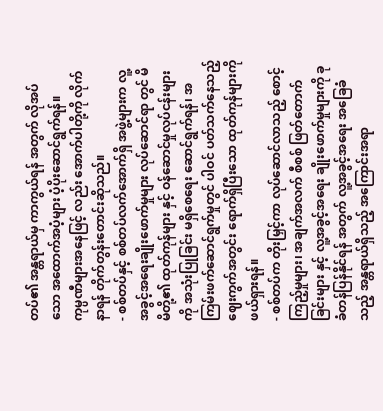တပ်၏ အန္တရာယ်မှ ကာကွယ်ရန် အတွက် လိုအပ်သော အထောက်အပံ့များ ပံ့ပိုးဆောင်ရွက်ရန်။
ကုမ္ပဏီများအနေဖြင့် လည်း အောက်ပါတို့ကို လိုက်နာရန် တိုက်တွန်းတောင်းဆိုသည်။
- စစ်တပ်နှင့် စစ်တပ်လက်အောက်ရှိ အဖွဲ့များက လူ့အခွင့်အရေးချိုးဖောက်မှုများ လုပ်ဆောင်ရာ တွင် မိမိတို့၏ ထုတ်ကုန်များ နှင့် ဝန်ဆောင်မှုလုပ်ငန်းများကို အသုံးပြုခြင်း မရှိစေရေး ဆောင်ရွက်ရန်၊ အကြမ်းဖက်ဆောင်ရွက်မှုတွင် ပါဝင် ပတ်သက်နေသည့် ဈေးကွက်အတွင်း ရောက်ရှိပြီးသော ထုတ်ကုန်များကို ဖယ်ရှားရန်။
- စစ်တပ်က တိုးမြှင့်ကာ လုပ်ဆောင်လာသည့် စောင့်ကြည့်မှုများ၊ အချက်အလက် စီစစ် ဖြတ်တောက်ခြင်းများ နှင့် လူ့အခွင့်အရေး ချိုးဖောက်မှုများကို ခုခံတန်ပြန်နိုင်ရန် အတွက် လူ့အခွင့်အရေး အခြေခံသည့် အန္တရာယ်ရှိသည့် အကြောင်းအရာ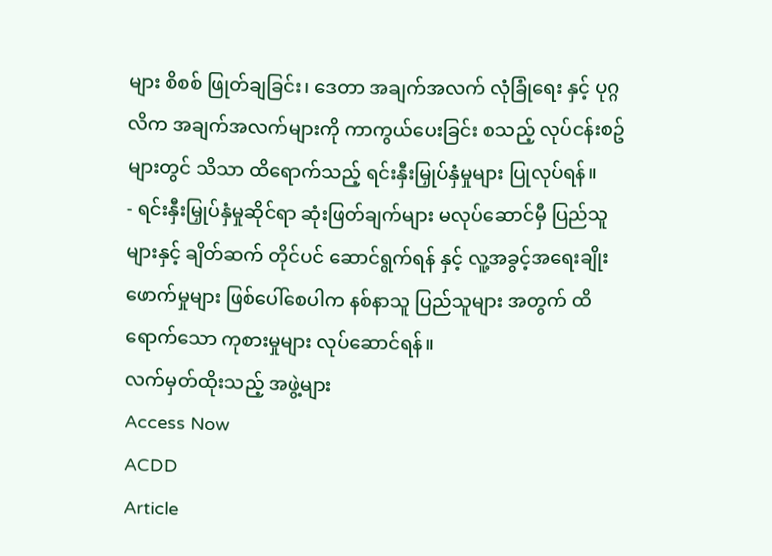များ စိစစ် ဖြုတ်ချခြင်း၊ ဒေတာ အချက်အလက် လုံခြုံရေး နှင့် ပုဂ္ဂလိက အချက်အလက်များကို ကာကွယ်ပေးခြင်း စသည့် လုပ်ငန်းစဥ်များတွင် သိသာ ထိရောက်သည့် ရင်းနှီးမြှုပ်နှံမှုများ ပြုလုပ်ရန်။
- ရင်းနှီးမြှုပ်နှံမှုဆိုင်ရာ ဆုံးဖြတ်ချက်များ မလုပ်ဆောင်မှီ ပြည်သူများနှင့် ချိတ်ဆက် တိုင်ပင် ဆောင်ရွက်ရန် နှင့် လူ့အခွင့်အရေးချိုးဖောက်မှုများ ဖြစ်ပေါ်စေပါက နစ်နာသူ ပြည်သူများ အတွက် ထိရောက်သော ကုစားမှုများ လုပ်ဆောင်ရန်။
လက်မှတ်ထိုးသည့် အဖွဲ့များ
Access Now
ACDD
Article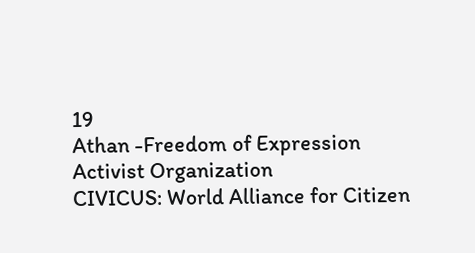19
Athan -Freedom of Expression Activist Organization
CIVICUS: World Alliance for Citizen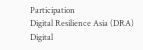Participation
Digital Resilience Asia (DRA)
Digital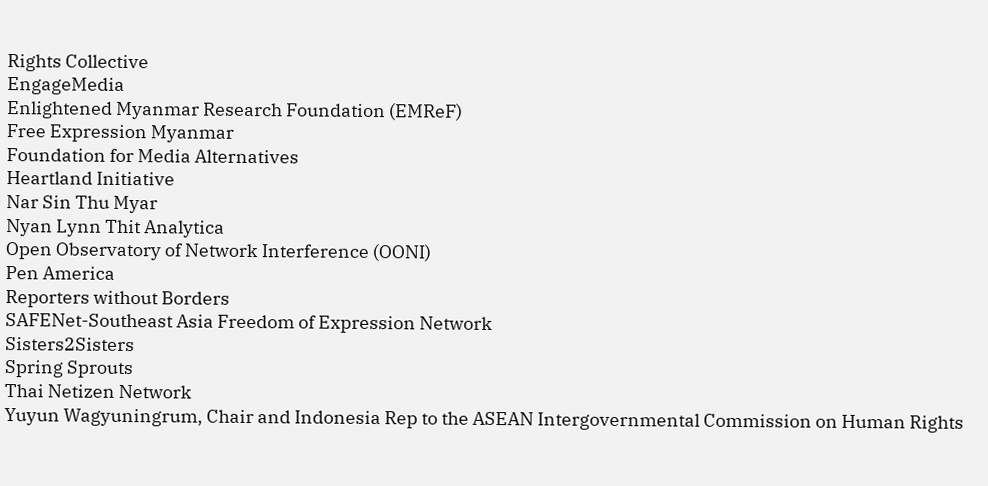Rights Collective
EngageMedia
Enlightened Myanmar Research Foundation (EMReF)
Free Expression Myanmar
Foundation for Media Alternatives
Heartland Initiative
Nar Sin Thu Myar
Nyan Lynn Thit Analytica
Open Observatory of Network Interference (OONI)
Pen America
Reporters without Borders
SAFENet-Southeast Asia Freedom of Expression Network
Sisters2Sisters
Spring Sprouts
Thai Netizen Network
Yuyun Wagyuningrum, Chair and Indonesia Rep to the ASEAN Intergovernmental Commission on Human Rights